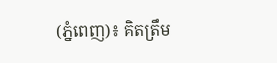(ភ្នំពេញ)៖ គិតត្រឹម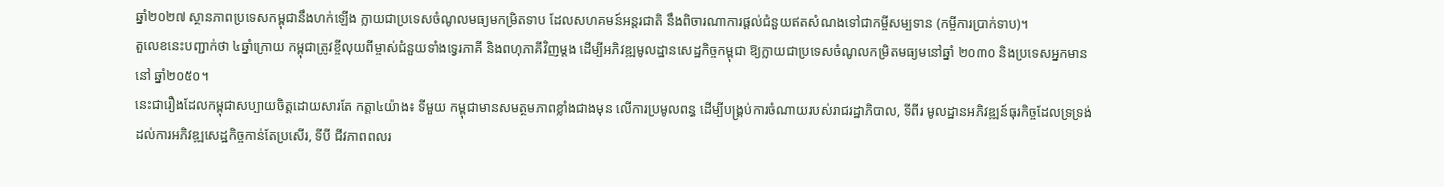ឆ្នាំ២០២៧ ស្ថានភាពប្រទេសកម្ពុជានឹងហក់ឡើង ក្លាយជាប្រទេសចំណូលមធ្យមកម្រិតទាប ដែលសហគមន៍អន្តរជាតិ នឹងពិចារណាការផ្ដល់ជំនួយឥតសំណងទៅជាកម្ចីសម្បទាន (កម្ចីការប្រាក់ទាប)។
តួលេខនេះបញ្ជាក់ថា ៤ឆ្នាំក្រោយ កម្ពុជាត្រូវខ្ចីលុយពីម្ចាស់ជំនួយទាំងទ្វេរភាគី និងពហុភាគីវិញម្ដង ដើម្បីអភិវឌ្ឍមូលដ្ឋានសេដ្ឋកិច្ចកម្ពុជា ឱ្យក្លាយជាប្រទេសចំណូលកម្រិតមធ្យមនៅឆ្នាំ ២០៣០ និងប្រទេសអ្នកមាននៅ ឆ្នាំ២០៥០។
នេះជារឿងដែលកម្ពុជាសប្បាយចិត្តដោយសារតែ កត្តា៤យ៉ាង៖ ទីមួយ កម្ពុជាមានសមត្ថមភាពខ្លាំងជាងមុន លើការប្រមូលពន្ធ ដើម្បីបង្រ្គប់ការចំណាយរបស់រាជរដ្ឋាភិបាល, ទីពីរ មូលដ្ឋានអភិវឌ្ឍន៍ធុរកិច្ចដែលទ្រទ្រង់ ដល់ការអភិវឌ្ឍសេដ្ឋកិច្ចកាន់តែប្រសើរ, ទីបី ជីវភាពពលរ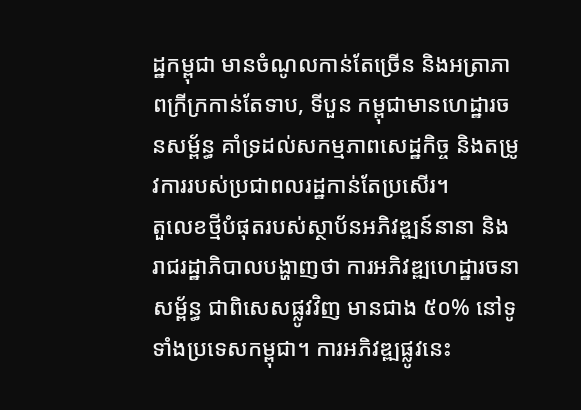ដ្ឋកម្ពុជា មានចំណូលកាន់តែច្រើន និងអត្រាភាពក្រីក្រកាន់តែទាប, ទីបួន កម្ពុជាមានហេដ្ឋារចនសម្ព័ន្ធ គាំទ្រដល់សកម្មភាពសេដ្ឋកិច្ច និងតម្រូវការរបស់ប្រជាពលរដ្ឋកាន់តែប្រសើរ។
តួលេខថ្មីបំផុតរបស់ស្ថាប័នអភិវឌ្ឍន៍នានា និងរាជរដ្ឋាភិបាលបង្ហាញថា ការអភិវឌ្ឍហេដ្ឋារចនាសម្ព័ន្ធ ជាពិសេសផ្លូវវិញ មានជាង ៥០% នៅទូទាំងប្រទេសកម្ពុជា។ ការអភិវឌ្ឍផ្លូវនេះ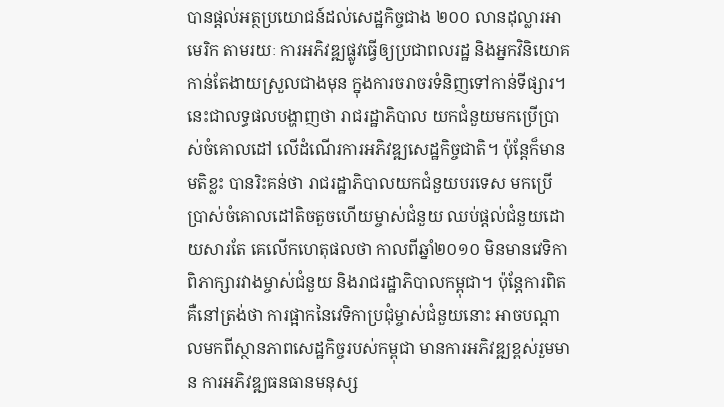បានផ្ដល់អត្ថប្រយោជន៍ដល់សេដ្ឋកិច្ចជាង ២០០ លានដុល្លារអាមេរិក តាមរយៈ ការអភិវឌ្ឍផ្លូវធ្វើឲ្យប្រជាពលរដ្ឋ និងអ្នកវិនិយោគកាន់តែងាយស្រួលជាងមុន ក្នុងការចរាចរទំនិញទៅកាន់ទីផ្សារ។
នេះជាលទ្ធផលបង្ហាញថា រាជរដ្ឋាភិបាល យកជំនួយមកប្រើប្រាស់ចំគោលដៅ លើដំណើរការអភិវឌ្ឍសេដ្ឋកិច្ចជាតិ។ ប៉ុន្តែក៏មានមតិខ្លះ បានរិះគន់ថា រាជរដ្ឋាភិបាលយកជំនួយបរទេស មកប្រើប្រាស់ចំគោលដៅតិចតួចហើយម្ចាស់ជំនួយ ឈប់ផ្ដល់ជំនួយដោយសារតែ គេលើកហេតុផលថា កាលពីឆ្នាំ២០១០ មិនមានវេទិកាពិភាក្សារវាងម្ចាស់ជំនួយ និងរាជរដ្ឋាភិបាលកម្ពុជា។ ប៉ុន្តែការពិត គឺនៅត្រង់ថា ការផ្អាកនៃវេទិកាប្រជុំម្ចាស់ជំនួយនោះ អាចបណ្ដាលមកពីស្ថានភាពសេដ្ឋកិច្ចរបស់កម្ពុជា មានការអភិវឌ្ឍខ្ពស់រួមមាន ការអភិវឌ្ឍធនធានមនុស្ស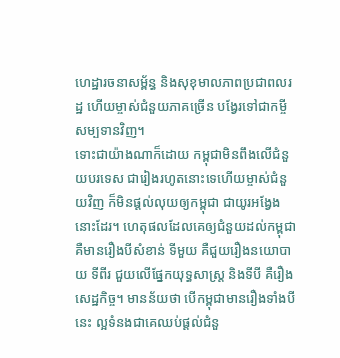ហេដ្ឋារចនាសម្ព័ន្ធ និងសុខុមាលភាពប្រជាពលរដ្ឋ ហើយម្ចាស់ជំនួយភាគច្រើន បង្វែរទៅជាកម្ចីសម្បទានវិញ។
ទោះជាយ៉ាងណាក៏ដោយ កម្ពុជាមិនពឹងលើជំនួយបរទេស ជារៀងរហូតនោះទេហើយម្ចាស់ជំនួយវិញ ក៏មិនផ្ដល់លុយឲ្យកម្ពុជា ជាយូរអង្វែងនោះដែរ។ ហេតុផលដែលគេឲ្យជំនួយដល់កម្ពុជា គឺមានរឿងបីសំខាន់ ទីមួយ គឺជួយរឿងនយោបាយ ទីពីរ ជួយលើផ្នែកយុទ្ធសាស្រ្ត និងទីបី គឺរឿងសេដ្ឋកិច្ច។ មានន័យថា បើកម្ពុជាមានរឿងទាំងបីនេះ ល្អទំនងជាគេឈប់ផ្ដល់ជំនួ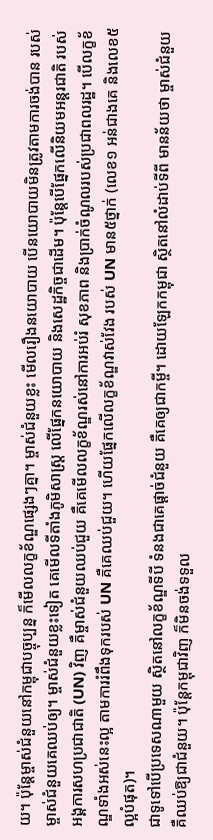យ។ ប៉ុន្តែម្ចាស់ជំនួយនៅកម្ពុជាបច្ចុប្បន្ន ក៏មើលលក្ខខ័ណ្ឌផ្សេងៗគ្នា។ ម្ចាស់ជំនួយខ្លះ មើលរឿងនយោបាយ បើនយោបាយមិនត្រូវតាមការចង់បាន របស់ម្ចាស់ជំនួយគេឈប់ឲ្យ។ ម្ចាស់ជំនួយខ្លះទៀត គេមើលទីតាំងភូមិសាស្រ្ត លើផ្នែកនយោបាយ និងសេដ្ឋកិច្ចជាដើម។ ប៉ុន្តែបើផ្នែកលើនិយមអន្តរជាតិ របស់អង្គការសហប្រជាជាតិ (UN) វិញ គឺម្ចាស់ជំនួយឈប់ជួយ គឺគេមើលលក្ខខ័ណ្ឌរស់នៅការអប់រំ សុខភាព និងប្រាក់ចំណូលរបស់ប្រជាពលរដ្ឋ។ បើលក្ខខ័ណ្ឌទាំងអស់នេះល្អ តាមការរំពឹងទុករបស់ UN គឺគេឈប់ជួយ។ ហើយផ្នែកលើលក្ខខ័ណ្ឌវាស់វែង របស់ UN មាន៥ថ្នាក់ (លេខ១ អន់ជាងគេ និងលេខ៥ ល្អបំផុត)។
ជាទូទៅបើប្រទេសណាមួយ ស្ថិតនៅលក្ខខ័ណ្ឌទីបី ទំនងជាគេផ្ដាច់ជំនួយ គឺគេឲ្យជាកម្ចី។ ដោយឡែកកម្ពុជា ស្ថិតនៅលំដាប់ទីពី មានន័យថា ម្ចាស់ជំនួយ គឺឈប់ឱ្យជាជំនួយ។ ប៉ុន្តែកម្ពុជាវិញ ក៏មិនចង់ទទួល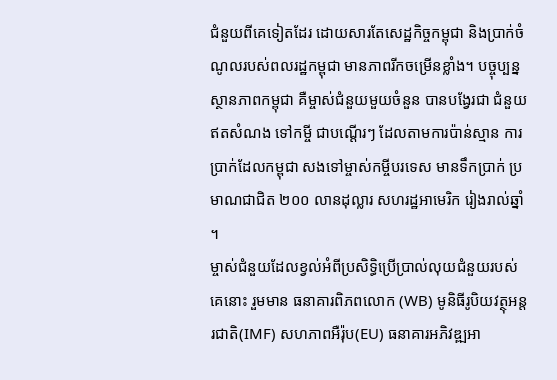ជំនួយពីគេទៀតដែរ ដោយសារតែសេដ្ឋកិច្ចកម្ពុជា និងប្រាក់ចំណូលរបស់ពលរដ្ឋកម្ពុជា មានភាពរីកចម្រើនខ្លាំង។ បច្ចុប្បន្ន ស្ថានភាពកម្ពុជា គឺម្ចាស់ជំនួយមួយចំនួន បានបង្វែរជា ជំនួយឥតសំណង ទៅកម្ចី ជាបណ្ដើរៗ ដែលតាមការប៉ាន់ស្មាន ការប្រាក់ដែលកម្ពុជា សងទៅម្ចាស់កម្ចីបរទេស មានទឹកប្រាក់ ប្រមាណជាជិត ២០០ លានដុល្លារ សហរដ្ឋអាមេរិក រៀងរាល់ឆ្នាំ ។
ម្ចាស់ជំនួយដែលខ្វល់អំពីប្រសិទ្ធិប្រើប្រាល់លុយជំនួយរបស់គេនោះ រួមមាន ធនាគារពិភពលោក (WB) មូនិធីរូបិយវត្ថុអន្តរជាតិ(IMF) សហភាពអឺរ៉ុប(EU) ធនាគារអភិវឌ្ឍអា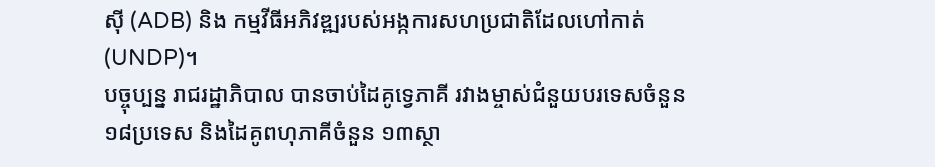ស៊ី (ADB) និង កម្មវីធីអភិវឌ្ឍរបស់អង្កការសហប្រជាតិដែលហៅកាត់ (UNDP)។
បច្ចុប្បន្ន រាជរដ្ឋាភិបាល បានចាប់ដៃគូទ្វេភាគី រវាងម្ចាស់ជំនួយបរទេសចំនួន ១៨ប្រទេស និងដៃគូពហុភាគីចំនួន ១៣ស្ថា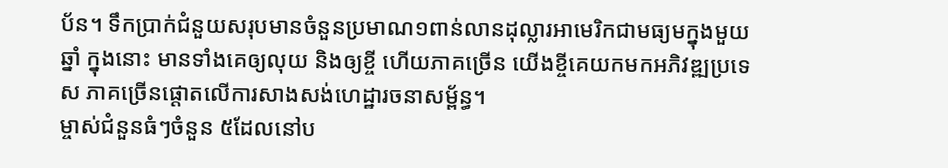ប័ន។ ទឹកប្រាក់ជំនួយសរុបមានចំនួនប្រមាណ១ពាន់លានដុល្លារអាមេរិកជាមធ្យមក្នុងមួយឆ្នាំ ក្នុងនោះ មានទាំងគេឲ្យលុយ និងឲ្យខ្ចី ហើយភាគច្រើន យើងខ្ចីគេយកមកអភិវឌ្ឍប្រទេស ភាគច្រើនផ្ដោតលើការសាងសង់ហេដ្ឋារចនាសម្ព័ន្ធ។
ម្ចាស់ជំនួនធំៗចំនួន ៥ដែលនៅប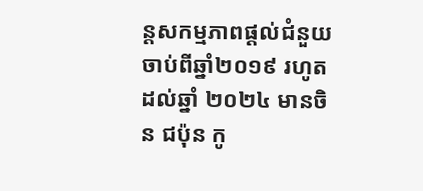ន្តសកម្មភាពផ្ដល់ជំនួយចាប់ពីឆ្នាំ២០១៩ រហូតដល់ឆ្នាំ ២០២៤ មានចិន ជប៉ុន កូ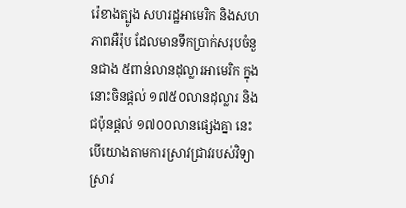រ៉េខាងត្បូង សហរដ្ឋអាមេរិក និងសហភាពអឺរ៉ុប ដែលមានទឹកប្រាក់សរុបចំនួនជាង ៥ពាន់លានដុល្លារអាមេរិក ក្នុងនោះចិនផ្ដល់ ១៧៥០លានដុល្លារ និងជប៉ុនផ្ដល់ ១៧០០លានផ្សេងគ្នា នេះបើយោងតាមការស្រាវជ្រាវរបស់វិទ្យាស្រាវ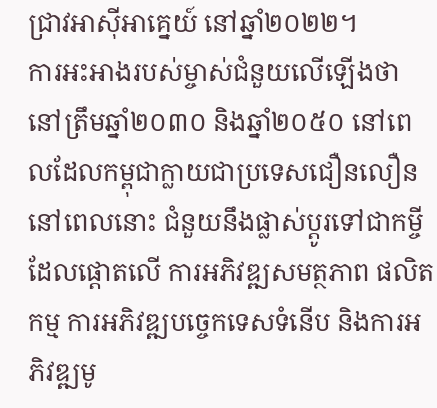ជ្រាវអាស៊ីអាគ្នេយ៍ នៅឆ្នាំ២០២២។
ការអះអាងរបស់ម្ចាស់ជំនួយលើឡើងថា នៅត្រឹមឆ្នាំ២០៣០ និងឆ្នាំ២០៥០ នៅពេលដែលកម្ពុជាក្លាយជាប្រទេសជឿនលឿន នៅពេលនោះ ជំនួយនឹងផ្លាស់ប្ដូរទៅជាកម្ចីដែលផ្ដោតលើ ការអភិវឌ្ឍសមត្ថភាព ផលិតកម្ម ការអភិវឌ្ឍបច្ចេកទេសទំនើប និងការអភិវឌ្ឍមូ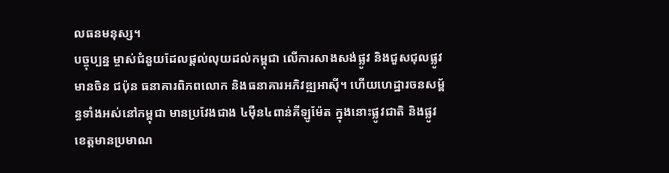លធនមនុស្ស។
បច្ចុប្បន្ន ម្ចាស់ជំនួយដែលផ្ដល់លុយដល់កម្ពុជា លើការសាងសង់ផ្លូវ និងជួសជុលផ្លូវ មានចិន ជប៉ុន ធនាគារពិភពលោក និងធនាគារអភិវឌ្ឍអាស៊ី។ ហើយហេដ្ឋារចនសម្ព័ន្ធទាំងអស់នៅកម្ពុជា មានប្រវែងជាង ៤ម៉ឺន៤ពាន់គីឡូម៉ែត ក្នុងនោះផ្លូវជាតិ និងផ្លូវខេត្តមានប្រមាណ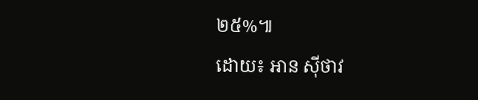២៥%៕
ដោយ៖ អាន ស៊ីថាវ